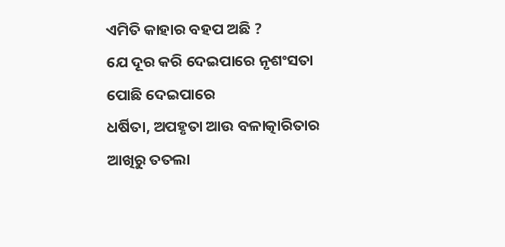ଏମିତି କାହାର ବହପ ଅଛି ?
ଯେ ଦୂର କରି ଦେଇପାରେ ନୃଶଂସତା
ପୋଛି ଦେଇପାରେ
ଧର୍ଷିତା, ଅପହୃତା ଆଉ ବଳାତ୍କାରିତାର
ଆଖିରୁ ତତଲା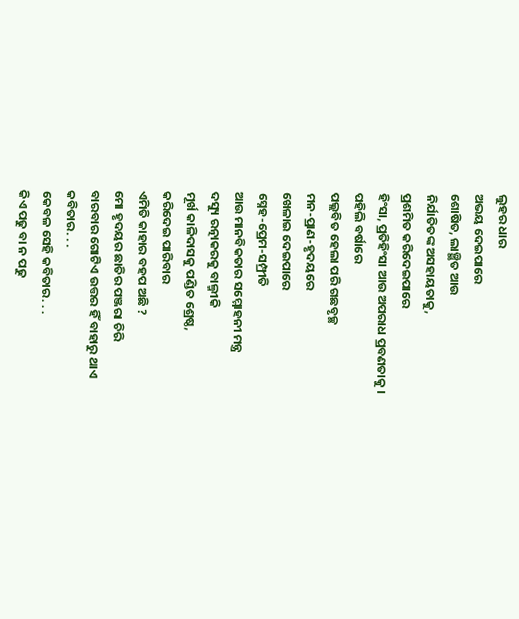ଲୁହର ଧାର
ଅଭୟ ଦେଇପାରେ
ଶୋଷିତ, ଲାଞ୍ଛିତ ଆଉ
ନିର୍ଯାତିତଙ୍କ ଅସହାୟତାକୁ,
ପ୍ରଶମିତ କରିଦେଇପାରେ
ହିଂସା, ପ୍ରତିହିଂସା ଆଉ ଅପରାଧ ପ୍ରବଣତାକୁ ।
ପହିଲି ବର୍ଷାରେ
ପଲ୍ଲବିତ ହେଲା ପରି ଗଛବୃଚ୍ଛ
ମନ-ପ୍ରାଣ-ହୃଦୟରେ
ଖେଳାଇ ଦେଇପାରେ
ସ୍ନେହ-ପ୍ରେମ-ସମ୍ପ୍ରୀତି
ଆଉ ମାନବିକତାର ସମ୍ମୋହନୀ ମନ୍ତ୍ର
ଦସ୍ୟୁ ରତ୍ନାକରକୁ ବାଲ୍ମୀକି
ମୂର୍ଖ କାଳିଦାସକୁ ପଣ୍ଡିତ ଶ୍ରେଷ୍ଠ,
କରିଦେଇ ପାରିବାର
ଏମିତି କାହାର ବହପ ଅଛି ?
ମୋ ହୃଦୟର ଛାତିର ପଞ୍ଜରା ଚିରି
ବାରବାର ଗୋଟିଏ ଉତ୍ତର ହିଁ ବାହାରୁ ଥାଏ
କବିତାର. . .
କେବଳ ସେହି କବିତାର. . .
କିଏ ପଢୁ ବା ନ ପଢୁ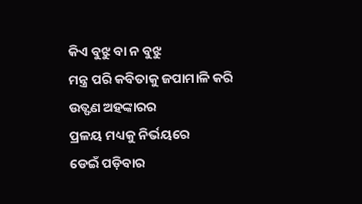କିଏ ବୁଝୁ ବା ନ ବୁଝୁ
ମନ୍ତ୍ର ପରି କବିତାକୁ ଜପାମାଳି କରି
ଉତ୍ଫଣ ଅହଙ୍କାରର
ପ୍ରଳୟ ମଧ୍ୟକୁ ନିର୍ଭୟରେ
ଡେଇଁ ପଡ଼ିବାର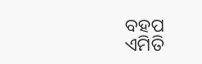ବହପ
ଏମିତି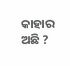କାହାର ଅଛି ?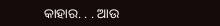କାହାର. . . ଆଉ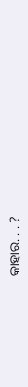କାହାର. . . ?